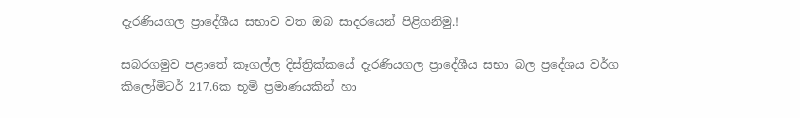දැරණියගල ප්‍රාදේශීය සභාව වත ඔබ සාදරයෙන් පිළිගනිමු.!

සබරගමුව පළාතේ කෑගල්ල දිස්ත්‍රික්කයේ දැරණියගල ප්‍රාදේශීය සභා බල ප්‍රදේශය වර්ග කිලෝමිටර් 217.6ක භූමි ප්‍රමාණයකින් හා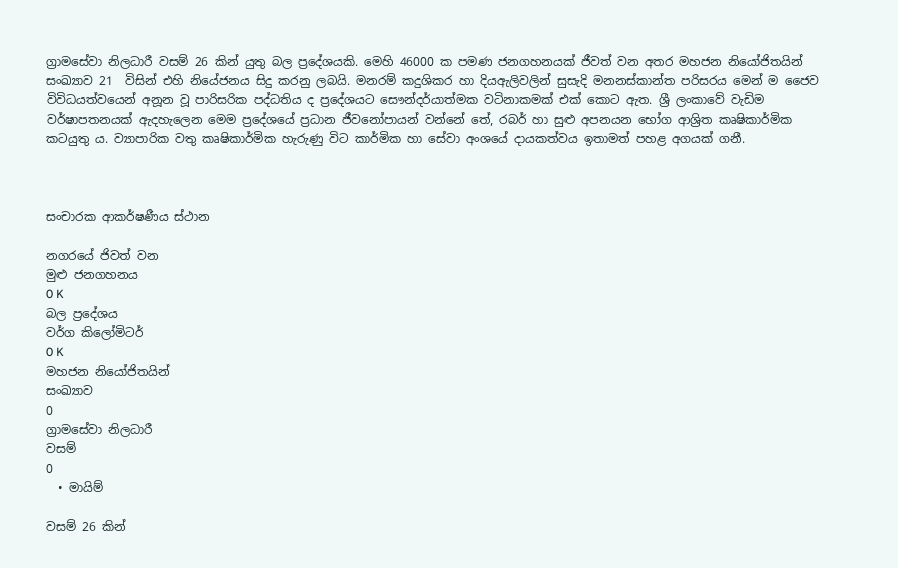ග්‍රාමසේවා නිලධාරී වසම් 26 කින් යුතු බල ප්‍රදේශයකි. මෙහි 46000 ක පමණ ජනගහනයක් ජීවත් වන අතර මහජන නියෝජිතයින් සංඛ්‍යාව 21  විසින් එහි නියේජනය සිදු කරනු ලබයි. මනරම් කදුශිකර හා දියඇලිවලින් සුසැදි මනනස්කාන්ත පරිසරය මෙන් ම ජෛව විවිධයත්වයෙන් අනූන වූ පාරිසරික පද්ධතිය ද ප්‍රදේශයට සෞන්දර්යාත්මක වටිනාකමක් එක් කොට ඇත. ශ්‍රී ලංකාවේ වැඩිම වර්ෂාපතනයක් ඇදහැලෙන මෙම ප්‍රදේශයේ ප්‍රධාන ජීවනෝපායන් වන්නේ තේ, රබර් හා සුළු අපනයන භෝග ආශ්‍රිත කෘෂිකාර්මික කටයුතු ය. ව්‍යාපාරික වතු කෘෂිකාර්මික හැරුණු විට කාර්මික හා සේවා අංශයේ දායකත්වය ඉතාමත් පහළ අගයක් ගනී.



සංචාරක ආකර්ෂණීය ස්ථාන

නගරයේ ජිවත් වන
මුළු ජනගහනය
0 K
බල ප්‍රදේශය
වර්ග කිලෝමිටර්
0 K
මහජන නියෝජිතයින්
සංඛ්‍යාව
0
ග්‍රාමසේවා නිලධාරී
වසම්
0
  • මායිම්

වසම් 26 කින්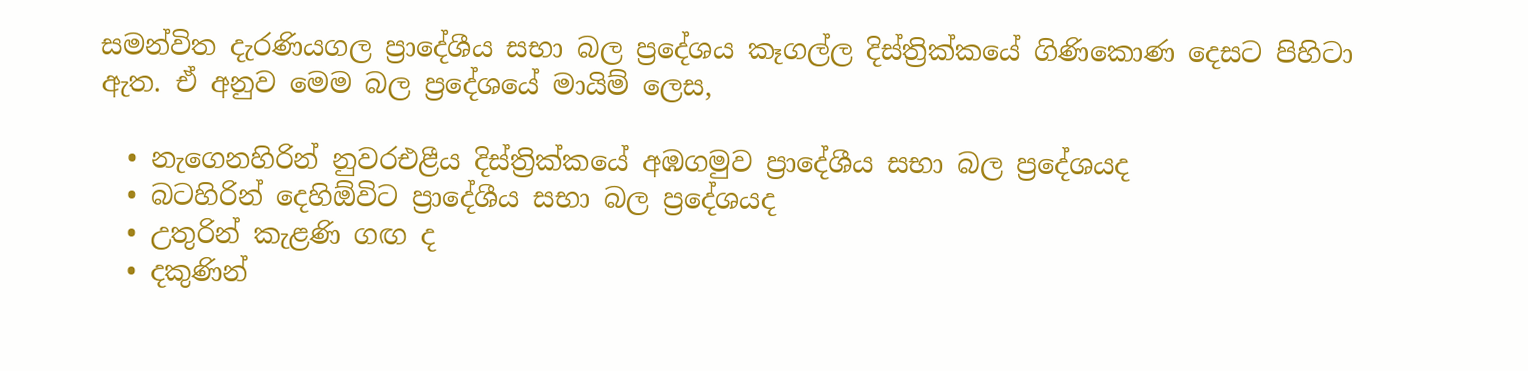සමන්විත දැරණියගල ප්‍රාදේශීය සභා බල ප්‍රදේශය කෑගල්ල දිස්ත්‍රික්කයේ ගිණිකොණ දෙසට පිහිටා ඇත. ඒ අනුව මෙම බල ප්‍රදේශයේ මායිම් ලෙස,

  • නැගෙනහිරින් නුවරඑළීය දිස්ත්‍රික්කයේ අඹගමුව ප්‍රාදේශීය සභා බල ප්‍රදේශයද
  • බටහිරින් දෙහිඕවිට ප්‍රාදේශීය සභා බල ප්‍රදේශයද
  • උතුරින් කැළණි ගඟ ද
  • දකුණින්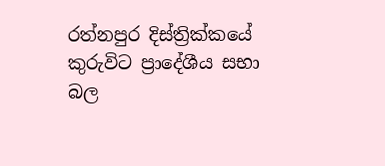රත්නපුර දිස්ත්‍රික්කයේ කුරුවිට ප්‍රාදේශීය සභා බල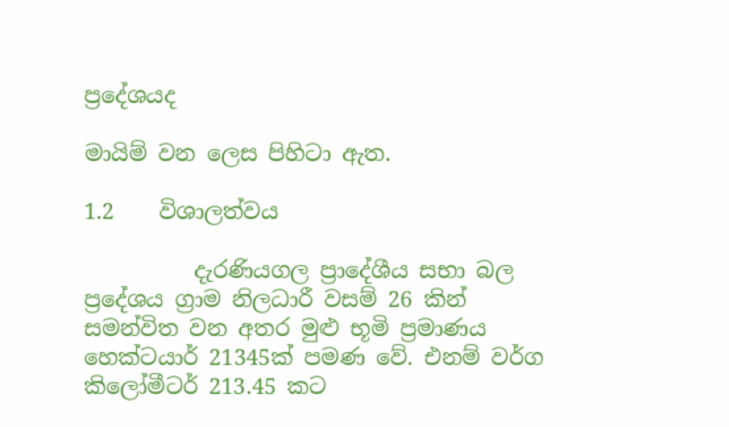ප්‍රදේශයද

මායිම් වන ලෙස පිහිටා ඇත.

1.2    විශාලත්වය

          දැරණියගල ප්‍රාදේශීය සභා බල ප්‍රදේශය ග්‍රාම නිලධාරී වසම් 26 කින් සමන්විත වන අතර මුළු භූමි ප්‍රමාණය හෙක්ටයාර් 21345ක් පමණ වේ. එනම් වර්ග කිලෝමීටර් 213.45 කට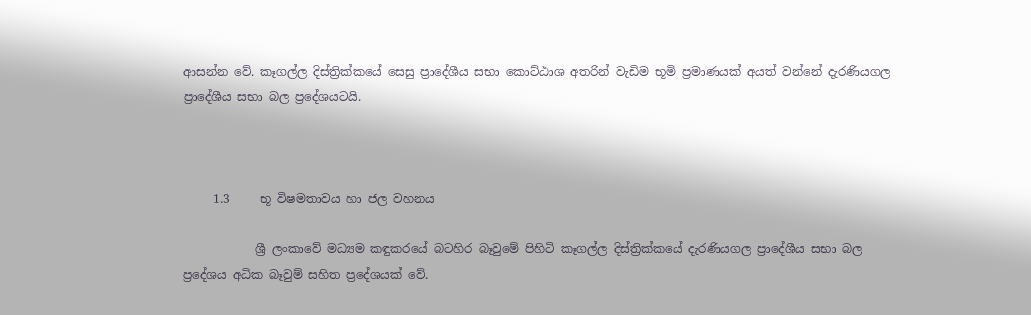ආසන්න වේ. කෑගල්ල දිස්ත්‍රික්කයේ සෙසු ප්‍රාදේශීය සභා කොට්ඨාශ අතරින් වැඩිම භූමි ප්‍රමාණයක් අයත් වන්නේ දැරණියගල ප්‍රාදේශීය සභා බල ප්‍රදේශයටයි.



     1.3     භූ විෂමතාවය හා ජල වහනය

            ශ්‍රී ලංකාවේ මධ්‍යම කඳුකරයේ බටහිර බෑවුමේ පිහිටි කෑගල්ල දිස්ත්‍රික්කයේ දැරණියගල ප්‍රාදේශීය සභා බල ප්‍රදේශය අධික බෑවුම් සහිත ප්‍රදේශයක් වේ.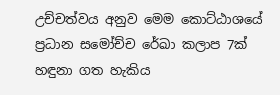උච්චත්වය අනුව මෙම කොට්ඨාශයේ ප්‍රධාන සමෝච්ච රේඛා කලාප 7ක් හඳුනා ගත හැකිය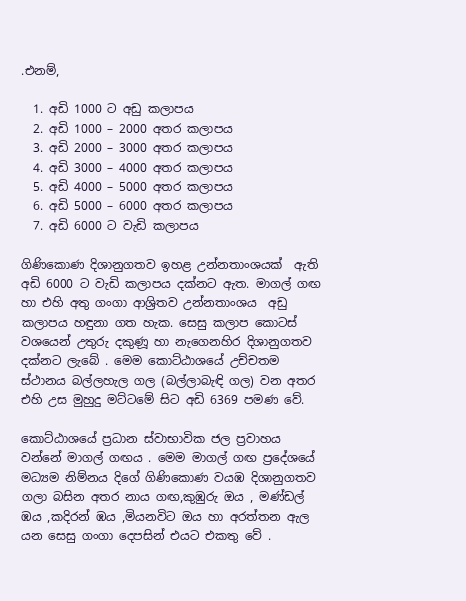.එනම්,

  1. අඩි 1000 ට අඩු කලාපය
  2. අඩි 1000 – 2000 අතර කලාපය
  3. අඩි 2000 – 3000 අතර කලාපය
  4. අඩි 3000 – 4000 අතර කලාපය
  5. අඩි 4000 – 5000 අතර කලාපය
  6. අඩි 5000 – 6000 අතර කලාපය
  7. අඩි 6000 ට වැඩි කලාපය

ගිණිකොණ දිශානුගතව ඉහළ උන්නතාංශයක්  ඇති අඩි 6000 ට වැඩි කලාපය දක්නට ඇත. මාගල් ගඟ හා එහි අතු ගංගා ආශ්‍රිතව උන්නතාංශය  අඩු කලාපය හඳුනා ගත හැක. සෙසු කලාප කොටස් වශයෙන් උතුරු දකුණූ හා නැගෙනහිර දිශානුගතව දක්නට ලැබේ . මෙම කොට්ඨාශයේ උච්චතම ස්ථානය බල්ලහැල ගල (බල්ලාබැඳි ගල) වන අතර එහි උස මුහුදු මට්ටමේ සිට අඩි 6369 පමණ වේ.

කොට්ඨාශයේ ප්‍රධාන ස්වාභාවික ජල ප්‍රවාහය වන්නේ මාගල් ගඟය . මෙම මාගල් ගඟ ප්‍රදේශයේ මධ්‍යම නිම්නය දිගේ ගිණිකොණ වයඹ දිශානුගතව ගලා බසින අතර නාය ගඟ,කුඹුරු ඔය , මණ්ඩල් ඹය ,කදිරන් ඹය ,මියනවිට ඔය හා අරත්තන ඇල යන සෙසු ගංගා දෙපසින් එයට එකතු වේ .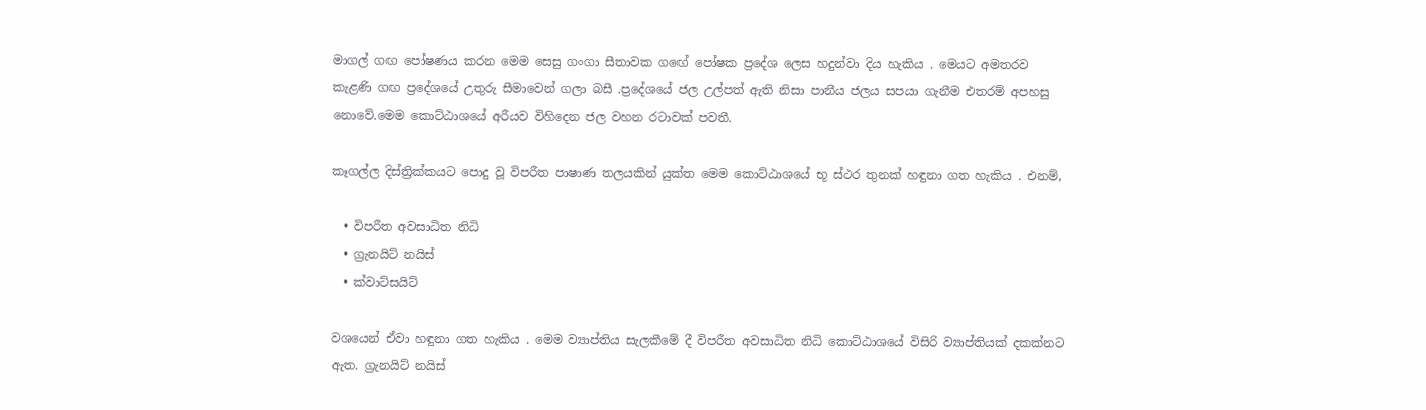මාගල් ගඟ පෝෂණය කරන මෙම සෙසු ගංගා සීතාවක ගඟේ පෝෂක ප්‍රදේශ ලෙස හදුන්වා දිය හැකිය . මෙයට අමතරව කැළණි ගඟ ප්‍රදේශයේ උතුරු සීමාවෙන් ගලා බසී .ප්‍රදේශයේ ජල උල්පත් ඇති නිසා පානීය ජලය සපයා ගැනීම එතරම් අපහසු නොවේ.මෙම කොට්ඨාශයේ අරීයව විහිදෙන ජල වහන රටාවක් පවතී.

කෑගල්ල දිස්ත්‍රික්කයට පොදු වූ විපරීත පාෂාණ තලයකින් යුක්ත මෙම කොට්ඨාශයේ භූ ස්ථර තුනක් හඳුනා ගත හැකිය . එනම්,

  • විපරීත අවසාධිත නිධි
  • ග්‍රැනයිට් නයිස්
  • ක්වාට්සයිට්

වශයෙන් ඒවා හඳුනා ගත හැකිය . මෙම ව්‍යාප්තිය සැලකීමේ දී විපරීත අවසාධිත නිධි කොට්ඨාශයේ විසිරි ව්‍යාප්තියක් දකක්නට ඇත. ග්‍රැනයිට් නයිස්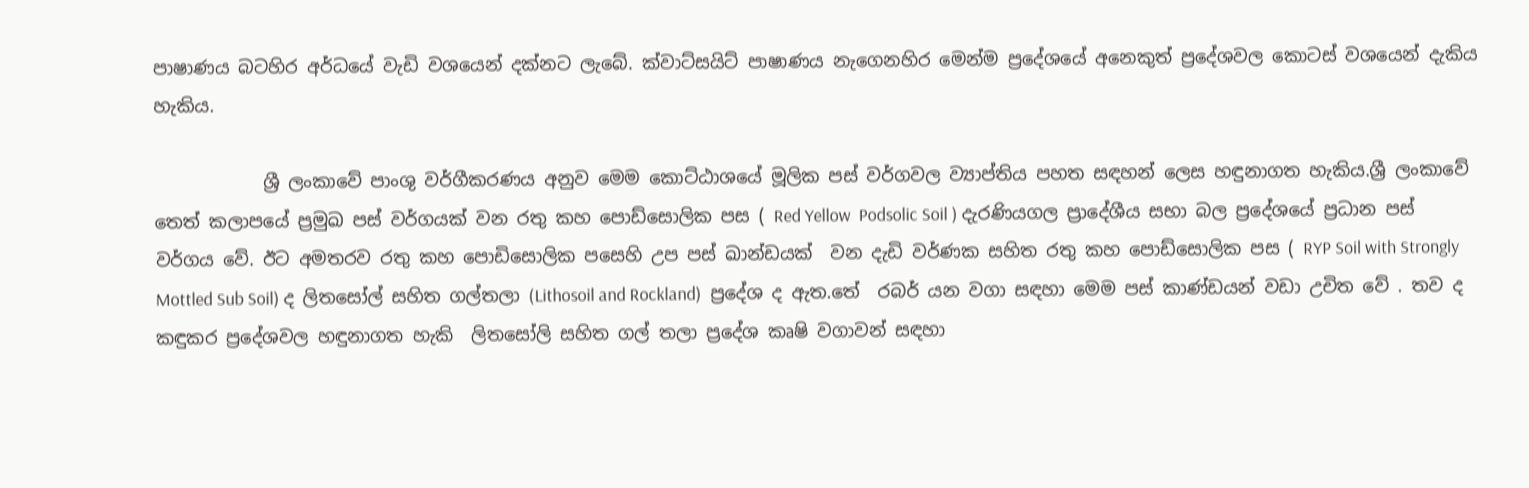පාෂාණය බටහිර අර්ධයේ වැඩි වශයෙන් දක්නට ලැබේ. ක්වාට්සයිට් පාෂාණය නැගෙනහිර මෙන්ම ප්‍රදේශයේ අනෙකුත් ප්‍රදේශවල කොටස් වශයෙන් දැකිය හැකිය.

            ශ්‍රී ලංකාවේ පාංශු වර්ගීකරණය අනුව මෙම කොට්ඨාශයේ මූලික පස් වර්ගවල ව්‍යාප්තිය පහත සඳහන් ලෙස හඳුනාගත හැකිය.ශ්‍රී ලංකාවේ තෙත් කලාපයේ ප්‍රමුඛ පස් වර්ගයක් වන රතු කහ පොඩ්සොලික පස ( Red Yellow  Podsolic Soil ) දැරණියගල ප්‍රාදේශීය සභා බල ප්‍රදේශයේ ප්‍රධාන පස් වර්ගය වේ. ඊට අමතරව රතු කහ පොඩිසොලික පසෙහි උප පස් ඛාන්ඩයක්  වන දැඩි වර්ණක සහිත රතු කහ පොඩ්සොලික පස ( RYP Soil with Strongly Mottled Sub Soil) ද ලිතසෝල් සහිත ගල්තලා (Lithosoil and Rockland)  ප්‍රදේශ ද ඇත.තේ  රබර් යන වගා සඳහා මෙම පස් කාණ්ඩයන් වඩා උචිත වේ . තව ද කඳුකර ප්‍රදේශවල හඳුනාගත හැකි  ලිතසෝලි සහිත ගල් තලා ප්‍රදේශ කෘෂි වගාවන් සඳහා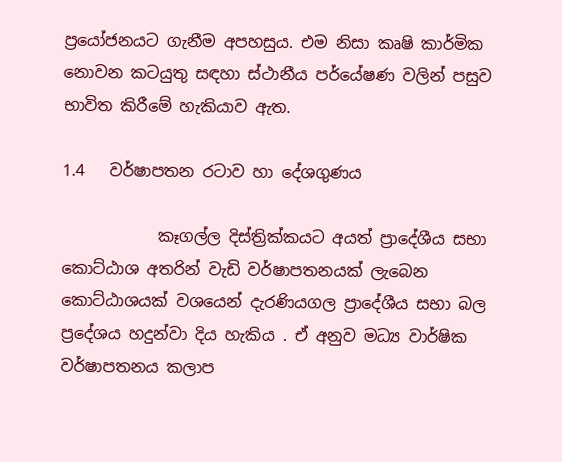ප්‍රයෝජනයට ගැනීම අපහසුය. එම නිසා කෘෂි කාර්මික නොවන කටයුතු සඳහා ස්ථානීය පර්යේෂණ වලින් පසුව භාවිත කිරීමේ හැකියාව ඇත.

1.4   වර්ෂාපතන රටාව හා දේශගුණය

            කෑගල්ල දිස්ත්‍රික්කයට අයත් ප්‍රාදේශීය සභා කොට්ඨාශ අතරින් වැඩි වර්ෂාපතනයක් ලැබෙන කොට්ඨාශයක් වශයෙන් දැරණියගල ප්‍රාදේශීය සභා බල ප්‍රදේශය හදුන්වා දිය හැකිය . ඒ අනුව මධ්‍ය වාර්ෂික වර්ෂාපතනය කලාප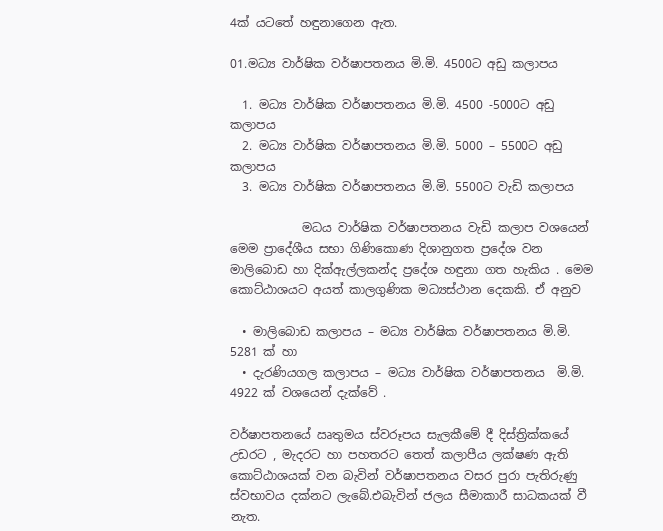4ක් යටතේ හඳුනාගෙන ඇත.

01.මධ්‍ය වාර්ෂික වර්ෂාපතනය මි.මි. 4500ට අඩු කලාපය

  1. මධ්‍ය වාර්ෂික වර්ෂාපතනය මි.මි. 4500 -5000ට අඩු කලාපය
  2. මධ්‍ය වාර්ෂික වර්ෂාපතනය මි.මි. 5000 – 5500ට අඩු කලාපය
  3. මධ්‍ය වාර්ෂික වර්ෂාපතනය මි.මි. 5500ට වැඩි කලාපය

            මධය වාර්ෂික වර්ෂාපතනය වැඩි කලාප වශයෙන් මෙම ප්‍රාදේශීය සභා ගිණිකොණ දිශානුගත ප්‍රදේශ වන මාලිබොඩ හා දික්ඇල්ලකන්ද ප්‍රදේශ හඳුනා ගත හැකිය . මෙම කොට්ඨාශයට අයත් කාලගුණික මධ්‍යස්ථාන දෙකකි. ඒ අනුව

  • මාලිබොඩ කලාපය – මධ්‍ය වාර්ෂික වර්ෂාපතනය මි.මි. 5281 ක් හා
  • දැරණියගල කලාපය – මධ්‍ය වාර්ෂික වර්ෂාපතනය  මි.මි. 4922 ක් වශයෙන් දැක්වේ .

වර්ෂාපතනයේ ඍතුමය ස්වරූපය සැලකීමේ දී දිස්ත්‍රික්කයේ උඩරට , මැදරට හා පහතරට තෙත් කලාපීය ලක්ෂණ ඇති කොට්ඨාශයක් වන බැවින් වර්ෂාපතනය වසර පුරා පැතිරුණු ස්වභාවය දක්නට ලැබේ.එබැවින් ජලය සීමාකාරී සාධකයක් වී නැත.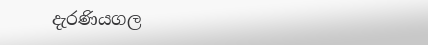දැරණියගල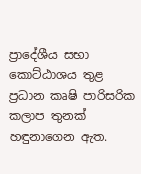ප්‍රාදේශීය සභා කොට්ඨාශය තුළ ප්‍රධාන කෘෂි පාරිසරික කලාප තුනක් හඳුනාගෙන ඇත.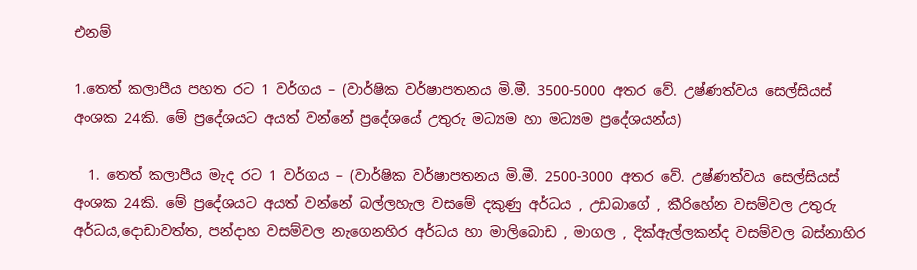එනම්

1.තෙත් කලාපීය පහත රට 1 වර්ගය – (වාර්ෂික වර්ෂාපතනය මි.මී. 3500-5000 අතර වේ. උෂ්ණත්වය සෙල්සියස් අංශක 24කි. මේ ප්‍රදේශයට අයත් වන්නේ ප්‍රදේශයේ උතුරු මධ්‍යම හා මධ්‍යම ප්‍රදේශයන්ය)

  1. තෙත් කලාපීය මැද රට 1 වර්ගය – (වාර්ෂික වර්ෂාපතනය මි.මී. 2500-3000 අතර වේ. උෂ්ණත්වය සෙල්සියස් අංශක 24කි. මේ ප්‍රදේශයට අයත් වන්නේ බල්ලහැල වසමේ දකුණු අර්ධය , උඩබාගේ , කීරිහේන වසම්වල උතුරු අර්ධය,දොඩාවත්ත, පන්දාහ වසම්වල නැගෙනහිර අර්ධය හා මාලිබොඩ , මාගල , දික්ඇල්ලකන්ද වසම්වල බස්නාහිර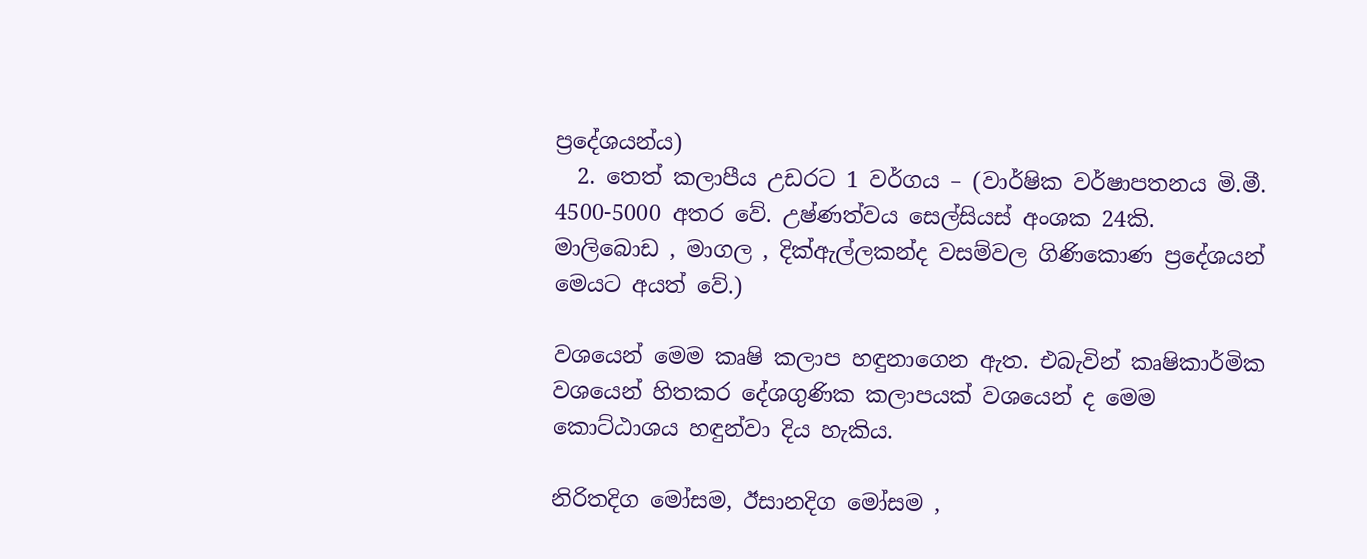ප්‍රදේශයන්ය)
  2. තෙත් කලාපීය උඩරට 1 වර්ගය – (වාර්ෂික වර්ෂාපතනය මි.මී. 4500-5000 අතර වේ. උෂ්ණත්වය සෙල්සියස් අංශක 24කි. මාලිබොඩ , මාගල , දික්ඇල්ලකන්ද වසම්වල ගිණිකොණ ප්‍රදේශයන් මෙයට අයත් වේ.)

වශයෙන් මෙම කෘෂි කලාප හඳුනාගෙන ඇත. එබැවින් කෘෂිකාර්මික වශයෙන් හිතකර දේශගුණික කලාපයක් වශයෙන් ද මෙම කොට්ඨාශය හඳුන්වා දිය හැකිය.

නිරිතදිග මෝසම, ඊසානදිග මෝසම ,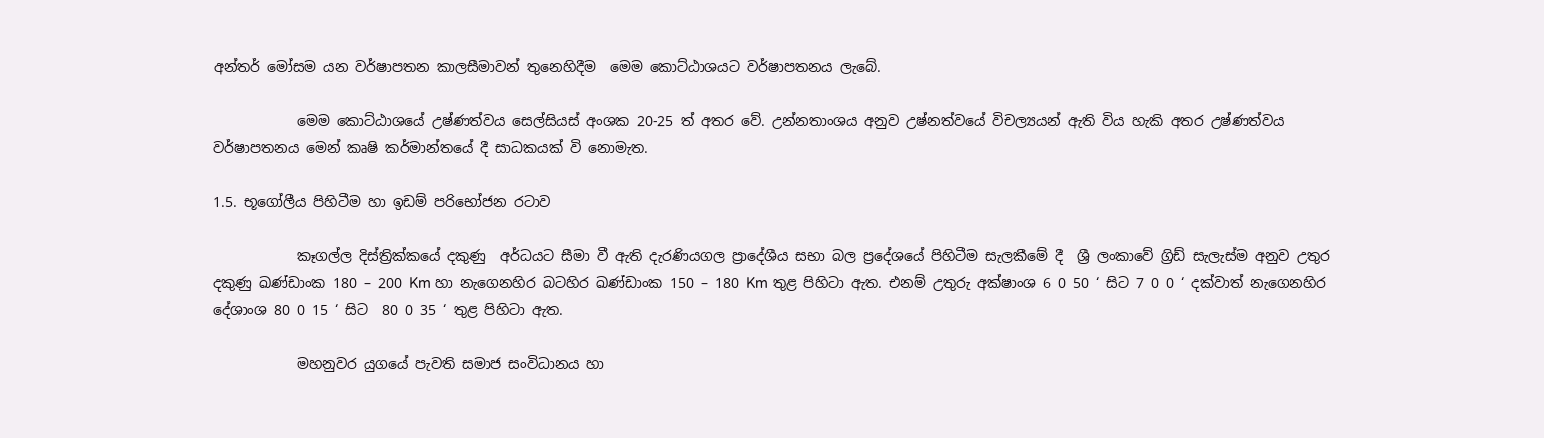අන්තර් මෝසම යන වර්ෂාපතන කාලසීමාවන් තුනෙහිදීම  මෙම කොට්ඨාශයට වර්ෂාපතනය ලැබේ.

            මෙම කොට්ඨාශයේ උෂ්ණත්වය සෙල්සියස් අංශක 20-25 ත් අතර වේ. උන්නතාංශය අනුව උෂ්නත්වයේ විචල්‍යයන් ඇති විය හැකි අතර උෂ්ණත්වය වර්ෂාපතනය මෙන් කෘෂි කර්මාන්තයේ දී සාධකයක් වි නොමැත.

1.5. භූගෝලීය පිහිටීම හා ඉඩම් පරිභෝජන රටාව

            කෑගල්ල දිස්ත්‍රික්කයේ දකුණු  අර්ධයට සීමා වී ඇති දැරණියගල ප්‍රාදේශීය සභා බල ප්‍රදේශයේ පිහිටීම සැලකීමේ දී  ශ්‍රී ලංකාවේ ග්‍රිඩ් සැලැස්ම අනුව උතුර දකුණු ඛණ්ඩාංක 180 – 200 Km හා නැගෙනහිර බටහිර ඛණ්ඩාංක 150 – 180 Km තුළ පිහිටා ඇත. එනම් උතුරු අක්ෂාංශ 6 0 50 ‘ සිට 7 0 0 ‘ දක්වාත් නැගෙනහිර දේශාංශ 80 0 15 ‘ සිට  80 0 35 ‘ තුළ පිහිටා ඇත.

            මහනුවර යුගයේ පැවති සමාජ සංවිධානය හා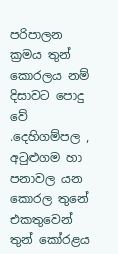පරිපාලන ක්‍රමය තුන් කොරලය නම් දිසාවට පොදු වේ .දෙහිගම්පල , අටුළුගම හා පනාවල යන කොරල තුනේ එකතුවෙන් තුන් කෝරළය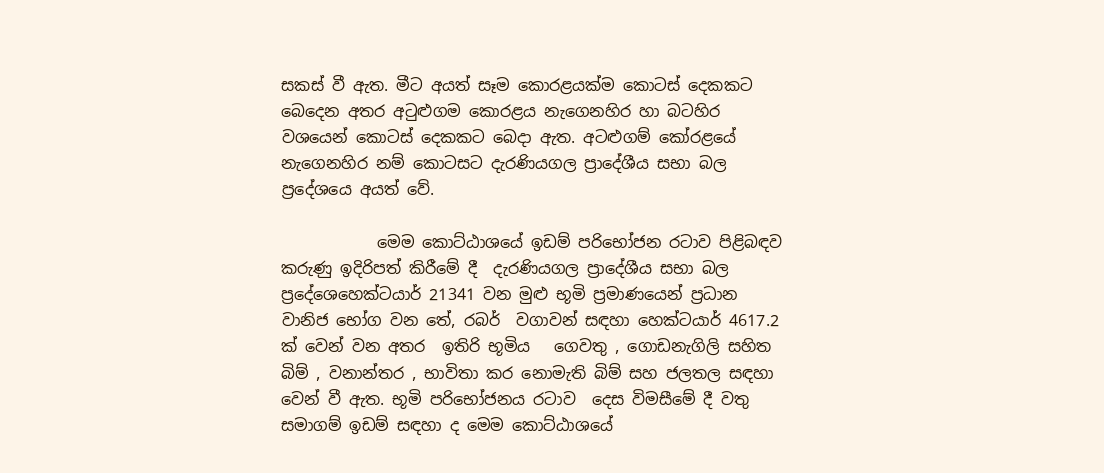සකස් වී ඇත. මීට අයත් සෑම කොරළයක්ම කොටස් දෙකකට බෙදෙන අතර අටුළුගම කොරළය නැගෙනහිර හා බටහිර වශයෙන් කොටස් දෙකකට බෙදා ඇත. අටළුගම් කෝරළයේ නැගෙනහිර නම් කොටසට දැරණියගල ප්‍රාදේශීය සභා බල ප්‍රදේශයෙ අයත් වේ.

            මෙම කොට්ඨාශයේ ඉඩම් පරිභෝජන රටාව පිළිබඳව කරුණු ඉදිරිපත් කිරීමේ දී  දැරණියගල ප්‍රාදේශීය සභා බල ප්‍රදේශ‍ෙහෙක්ටයාර් 21341 වන මුළු භූමි ප්‍රමාණයෙන් ප්‍රධාන  වානිජ භෝග වන තේ, රබර්  වගාවන් සඳහා හෙක්ටයාර් 4617.2 ක් වෙන් වන අතර  ඉතිරි භූමිය   ගෙවතු , ගොඩනැගිලි සහිත බිම් , වනාන්තර , භාවිතා කර නොමැති බිම් සහ ජලතල සඳහා වෙන් වී ඇත. භූමි පරිභෝජනය රටාව  දෙස විමසීමේ දී වතු සමාගම් ඉඩම් සඳහා ද මෙම කොට්ඨාශයේ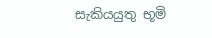සැකියයුතු භූමි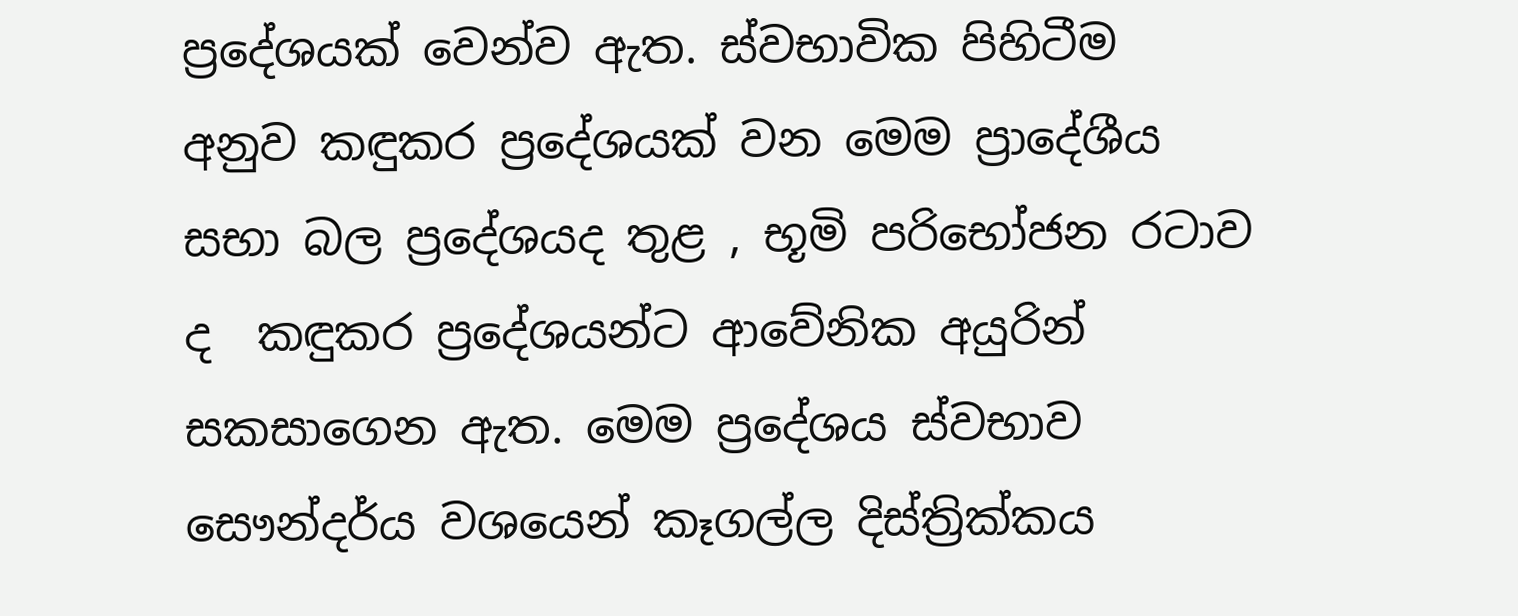ප්‍රදේශයක් වෙන්ව ඇත. ස්වභාවික පිහිටීම අනුව කඳුකර ප්‍රදේශයක් වන මෙම ප්‍රාදේශීය සභා බල ප්‍රදේශයද තුළ , භූමි පරිභෝජන රටාව ද  කඳුකර ප්‍රදේශයන්ට ආවේනික අයුරින් සකසාගෙන ඇත. මෙම ප්‍රදේශය ස්වභාව සෞන්දර්ය වශයෙන් කෑගල්ල දිස්ත්‍රික්කය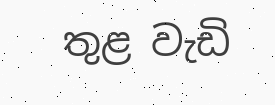තුළ වැඩි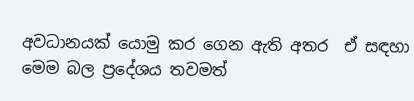අවධානයක් යොමු කර ගෙන ඇති අතර  ඒ සඳහා මෙම බල ප්‍රදේශය තවමත්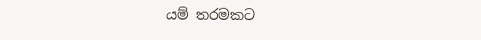යම් තරමකට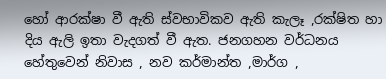හෝ ආරක්ෂා වී ඇති ස්වභාවිකව ඇති කැලෑ ,රක්ෂිත හා දිය ඇලි ඉතා වැදගත් වී ඇත. ජනගහන වර්ධනය හේතුවෙන් නිවාස , නව කර්මාන්ත ,මාර්ග ,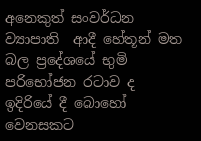අනෙකුත් සංවර්ධන ව්‍යාපාති  ආදී හේතූන් මත බල ප්‍රදේශයේ භුමි පරිභෝජන රටාව ද ඉදිරියේ දී බොහෝ වෙනසකට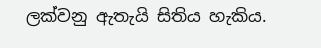ලක්වනු ඇතැයි සිතිය හැකිය.